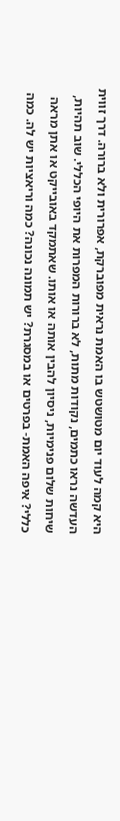היא קמה לעוד יום מטושטש בו האמת נראית מפוברקת, אפרורית ולא ברורה. דרך זווית העדשה נראו כתמים, נקודות מתות, לא ברורות המפרות את היופי הכללי. שוב תהיות, שיחות שלום פנימיות, ניסיון להבין אותה או אותו. שאתמקד באובייקט או אתן מראה כללי? איפה האמת- בפרטים או במסגרת? יש תמונה נכונה? כמה וריאציות יש לה. כמה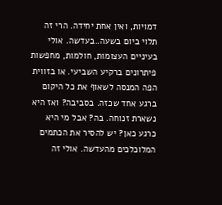דמויות, ואין אחת יחידה. הרי זה תלוי ביום בשעה..בעדשה. אולי בעיניים העצומות, חולמות, מחפשות פיתרונים ברקיע השביעי. או בזווית הפה המנסה לשאוף את כל היקום ברגע אחד שכזה. בסביבה? ואז היא נשארת זנוחה. בה? אבל מי היא כרגע כאן? יש להסיר את הכתמים המלוכלכים מהעדשה. אולי זה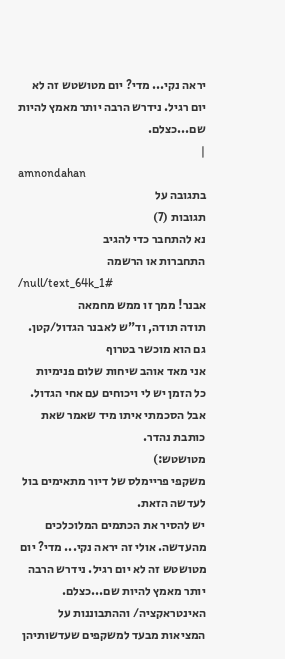יראה נקי... מדי? יום מטושטש זה לא יום רגיל. נידרש הרבה יותר מאמץ להיות שם...כצלם.
|
amnondahan
בתגובה על
תגובות (7)
נא להתחבר כדי להגיב
התחברות או הרשמה
/null/text_64k_1#
אבנר! ממך זו ממש מחמאה
תודה תודה, וד"ש לאבנר הגדול/קטן. גם הוא מוכשר בטרוף
אני מאד אוהב שיחות שלום פנימיות
כל הזמן יש לי ויכוחים עם אחי הגדול.
אבל הסכמתי איתו מיד שאמר שאת כותבת נהדר.
מטושטש:)
משקפי פריימלס של דיור מתאימים בול לעדשה הזאת.
יש להסיר את הכתמים המלוכלכים מהעדשה. אולי זה יראה נקי... מדי? יום מטושטש זה לא יום רגיל. נידרש הרבה יותר מאמץ להיות שם...כצלם. האינטראקציה/ וההתבוננות על המציאות מבעד למשקפים שעדשותיהן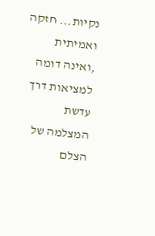נקיות... חזקה ואמיתית ,ואינה דומה למציאות דרך עדשת המצלמה של הצלם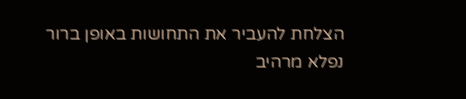הצלחת להעביר את התחושות באופן ברור
נפלא מרהיב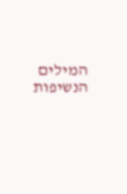המילים
הנשיפות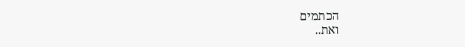הכתמים
ואת..